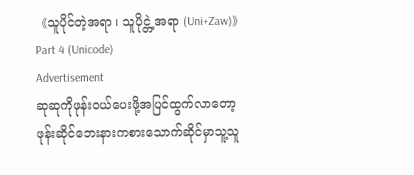《သူပိုင်တဲ့အရာ ၊ သူပိုင္တဲ့အရာ (Uni+Zaw)》Part 4 (Unicode)
Advertisement
ဆုဆုကိုဖုန်းဝယ်ပေးဖို့အပြင်ထွက်လာတော့ဖုန်းဆိုင်ဘေးနားကစားသောက်ဆိုင်မှာသူ့သူ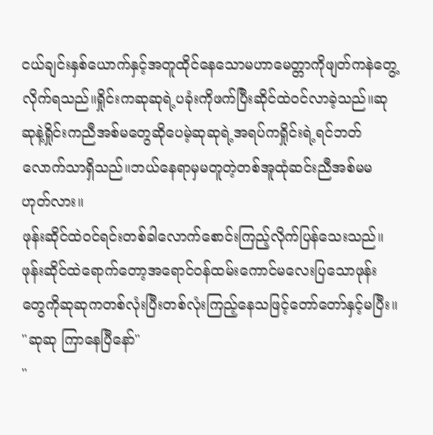ငယ်ချင်းနှစ်ယောက်နှင့်အတူထိုင်နေသောမဟာမေတ္တာကိုဖျတ်ကနဲတွေ့လိုက်ရသည်။ရှိုင်းကဆုဆုရဲ့ပခုံးကိုဖက်ပြီးဆိုင်ထဲဝင်လာခဲ့သည်။ဆုဆုနဲ့ရှိုင်းကညီအစ်မတွေဆိုပေမဲ့ဆုဆုရဲ့အရပ်ကရှိုင်းရဲ့ရင်ဘတ်လောက်သာရှိသည်။ဘယ်နေရာမှမတူတဲ့တစ်အူထုံဆင်းညီအစ်မမဟုတ်လား။
ဖုန်းဆိုင်ထဲဝင်ရင်းတစ်ခါလောက်စောင်းကြည့်လိုက်ပြန်သေးသည်။
ဖုန်းဆိုင်ထဲရောက်တော့အရောင်ဝန်ထမ်းကောင်မလေးပြသောဖုန်းတွေကိုဆုဆုကတစ်လုံးပြီးတစ်လုံးကြည့်နေသဖြင့်တော်တော်နှင့်မပြီး။
"ဆုဆု ကြာနေပြီနော်"
"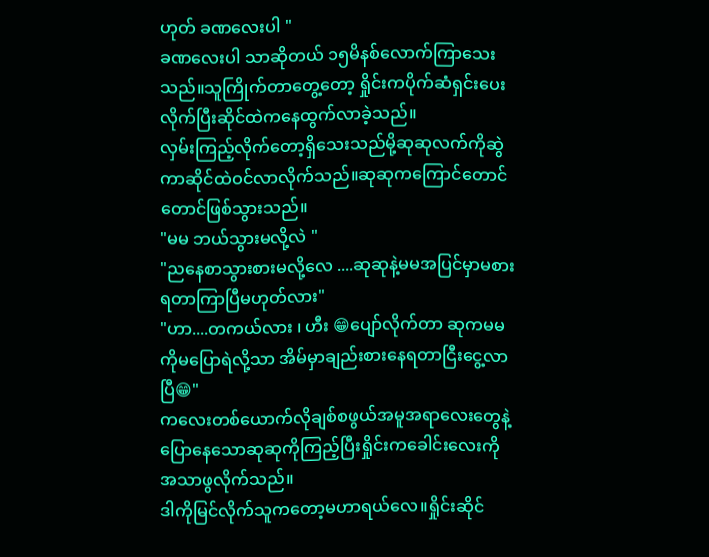ဟုတ် ခဏလေးပါ "
ခဏလေးပါ သာဆိုတယ် ၁၅မိနစ်လောက်ကြာသေးသည်။သူကြိုက်တာတွေ့တော့ ရှိုင်းကပိုက်ဆံရှင်းပေးလိုက်ပြီးဆိုင်ထဲကနေထွက်လာခဲ့သည်။
လှမ်းကြည့်လိုက်တော့ရှိသေးသည်မို့ဆုဆုလက်ကိုဆွဲကာဆိုင်ထဲဝင်လာလိုက်သည်။ဆုဆုကကြောင်တောင်တောင်ဖြစ်သွားသည်။
"မမ ဘယ်သွားမလို့လဲ "
"ညနေစာသွားစားမလို့လေ ....ဆုဆုနဲ့မမအပြင်မှာမစားရတာကြာပြီမဟုတ်လား"
"ဟာ....တကယ်လား ၊ ဟီး 😁ပျော်လိုက်တာ ဆုကမမကိုမပြောရဲလို့သာ အိမ်မှာချည်းစားနေရတာငြီးငွေ့လာပြီ😁"
ကလေးတစ်ယောက်လိုချစ်စဖွယ်အမူအရာလေးတွေနဲ့ပြောနေသောဆုဆုကိုကြည့်ပြီးရှိုင်းကခေါင်းလေးကိုအသာဖွလိုက်သည်။
ဒါကိုမြင်လိုက်သူကတော့မဟာရယ်လေ။ရှိုင်းဆိုင်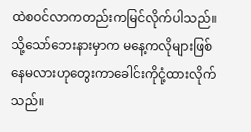ထဲစဝင်လာကတည်းကမြင်လိုက်ပါသည်။သို့သော်ဘေးနားမှာက မနေ့ကလိုများဖြစ်နေမလားဟုတွေးကာခေါင်းကိုငုံ့ထားလိုက်သည်။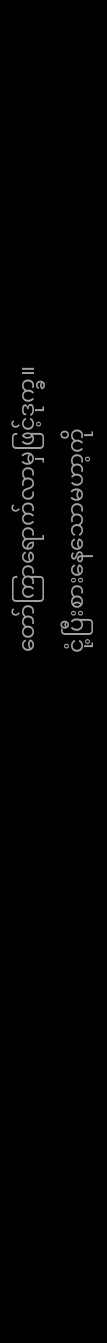တော်ကြာရောက်လာမှဖြင့်ဒုက္ခ။
ငုံ့ပြီးစားနေသောမဟာ့ကို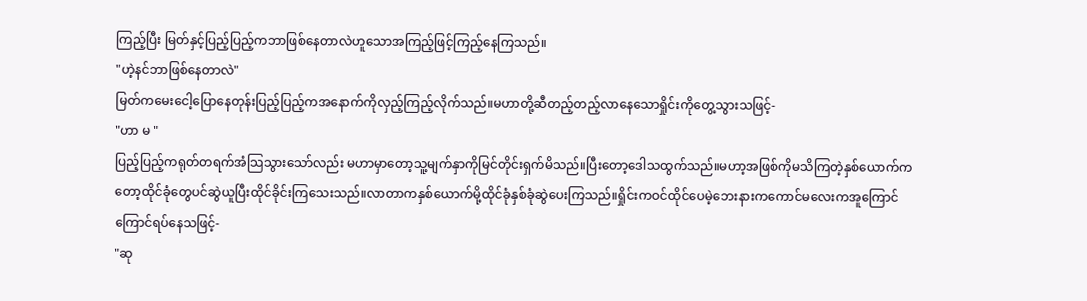ကြည့်ပြီး မြတ်နှင့်ပြည့်ပြည့်ကဘာဖြစ်နေတာလဲဟူသောအကြည့်ဖြင့်ကြည့်နေကြသည်။
"ဟဲ့နင်ဘာဖြစ်နေတာလဲ"
မြတ်ကမေးငေါ့ပြောနေတုန်းပြည့်ပြည့်ကအနောက်ကိုလှည့်ကြည့်လိုက်သည်။မဟာတို့ဆီတည့်တည့်လာနေသောရှိုင်းကိုတွေ့သွားသဖြင့်-
"ဟာ မ "
ပြည့်ပြည့်ကရုတ်တရက်အံသြသွားသော်လည်း မဟာမှာတော့သူ့မျက်နှာကိုမြင်တိုင်းရှက်မိသည်။ပြီးတော့ဒေါသထွက်သည်။မဟာ့အဖြစ်ကိုမသိကြတဲ့နှစ်ယောက်ကတော့ထိုင်ခုံတွေပင်ဆွဲယူပြီးထိုင်ခိုင်းကြသေးသည်။လာတာကနှစ်ယောက်မို့ထိုင်ခုံနှစ်ခုံဆွဲပေးကြသည်။ရှိုင်းကဝင်ထိုင်ပေမဲ့ဘေးနားကကောင်မလေးကအူကြောင်ကြောင်ရပ်နေသဖြင့်-
"ဆု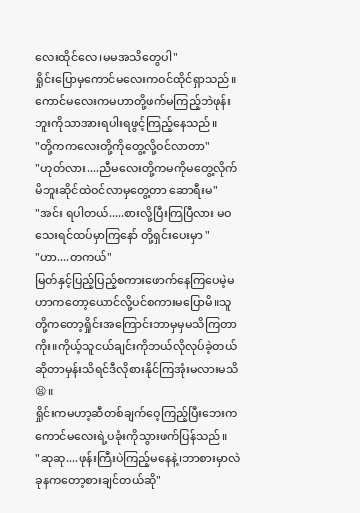လေးထိုင်လေ၊မမအသိတွေပါ"
ရှိုင်းပြောမှကောင်မလေးကဝင်ထိုင်ရှာသည်။ကောင်မလေးကမဟာတို့ဖက်မကြည့်ဘဲဖုန်းဘူးကိုသာအားရပါးရဖွင့်ကြည့်နေသည်။
"တို့ကကလေးတို့ကိုတွေ့လို့ဝင်လာတာ"
"ဟုတ်လား....ညီမလေးတို့ကမကိုမတွေ့လိုက်မိဘူးဆိုင်ထဲဝင်လာမှတွေ့တာ ဆောရီးမ"
"အင်း ရပါတယ်.....စားလို့ပြီးကြပြီလား မဝသေးရင်ထပ်မှာကြနော် တို့ရှင်းပေးမှာ "
"ဟာ....တကယ်"
မြတ်နှင့်ပြည့်ပြည့်စကားဖောက်နေကြပေမဲ့မဟာကတော့ယောင်လို့ပင်စကားမပြောမိ။သူတို့ကတော့ရှိုင်းအကြောင်းဘာမှမှမသိကြတာကိုး။ကိုယ့်သူငယ်ချင်းကိုဘယ်လိုလုပ်ခဲ့တယ်ဆိုတာမှန်းသိရင်ဒီလိုစားနိုင်ကြအုံးမလားမသိ😫။
ရှိုင်းကမဟာ့ဆီတစ်ချက်ဝေ့ကြည့်ပြီးဘေးကကောင်မလေးရဲ့ပခုံးကိုသွားဖက်ပြန်သည်။
"ဆုဆု....ဖုန်းကြီးပဲကြည့်မနေနဲ့၊ဘာစားမှာလဲခုနကတော့စားချင်တယ်ဆို"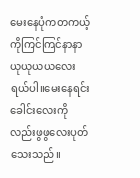မေးနေပုံကတကယ့်ကိုကြင်ကြင်နာနာယုယုယယလေးရယ်ပါ။မေးနေရင်းခေါင်းလေးကိုလည်းဖွဖွလေးပုတ်သေးသည်။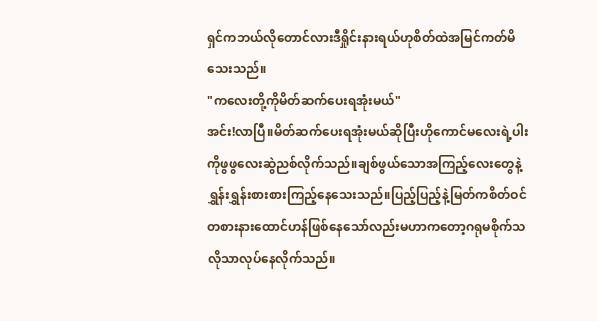ရှင်ကဘယ်လိုတောင်လားဒီရှိုင်းနားရယ်ဟုစိတ်ထဲအမြင်ကတ်မိသေးသည်။
"ကလေးတို့ကိုမိတ်ဆက်ပေးရအုံးမယ်"
အင်း!လာပြီ။မိတ်ဆက်ပေးရအုံးမယ်ဆိုပြီးဟိုကောင်မလေးရဲ့ပါးကိုဖွဖွလေးဆွဲညစ်လိုက်သည်။ချစ်ဖွယ်သောအကြည့်လေးတွေနဲ့ရွှန်းရွှန်းစားစားကြည့်နေသေးသည်။ပြည့်ပြည့်နဲ့မြတ်ကစိတ်ဝင်တစားနားထောင်ဟန်ဖြစ်နေသော်လည်းမဟာကတော့ဂရုမစိုက်သလိုသာလုပ်နေလိုက်သည်။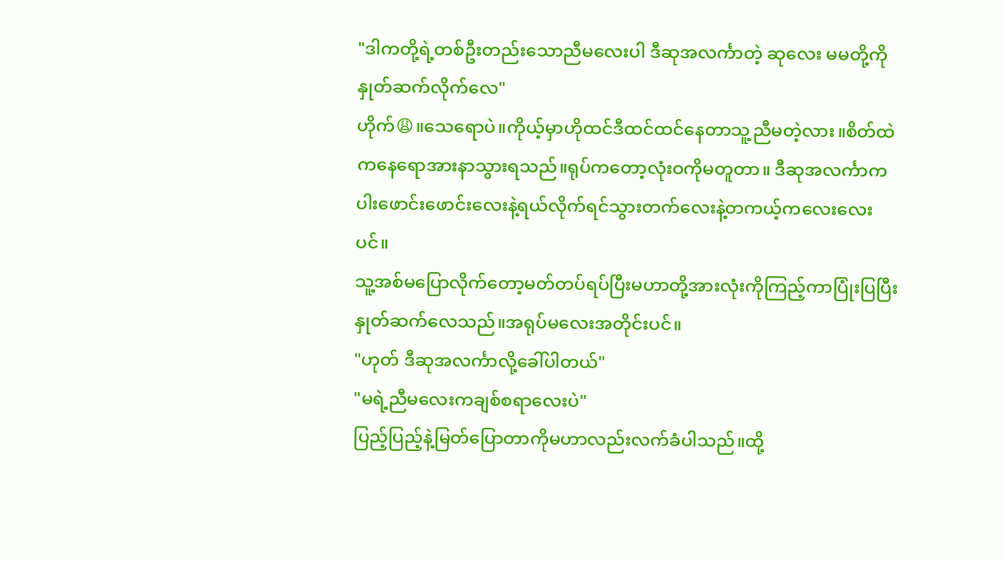"ဒါကတို့ရဲ့တစ်ဦးတည်းသောညီမလေးပါ ဒီဆုအလင်္ကာတဲ့ ဆုလေး မမတို့ကိုနှုတ်ဆက်လိုက်လေ"
ဟိုက်😩။သေရောပဲ။ကိုယ့်မှာဟိုထင်ဒီထင်ထင်နေတာသူ့ညီမတဲ့လား။စိတ်ထဲကနေရောအားနာသွားရသည်။ရုပ်ကတော့လုံးဝကိုမတူတာ။ ဒီဆုအလင်္ကာကပါးဖောင်းဖောင်းလေးနဲ့ရယ်လိုက်ရင်သွားတက်လေးနဲ့တကယ့်ကလေးလေးပင်။
သူ့အစ်မပြောလိုက်တော့မတ်တပ်ရပ်ပြီးမဟာတို့အားလုံးကိုကြည့်ကာပြုံးပြပြီးနှုတ်ဆက်လေသည်။အရုပ်မလေးအတိုင်းပင်။
"ဟုတ် ဒီဆုအလင်္ကာလို့ခေါ်ပါတယ်"
"မရဲ့ညီမလေးကချစ်စရာလေးပဲ"
ပြည့်ပြည့်နဲ့မြတ်ပြောတာကိုမဟာလည်းလက်ခံပါသည်။ထို့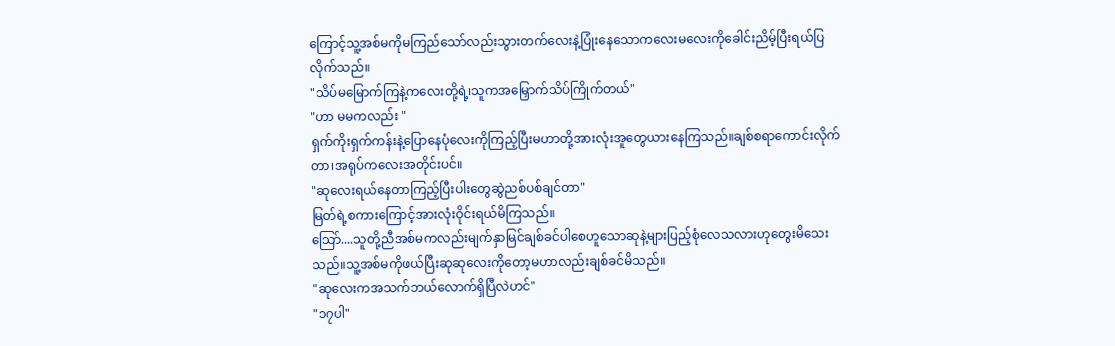ကြောင့်သူ့အစ်မကိုမကြည်သော်လည်းသွားတက်လေးနဲ့ပြုံးနေသောကလေးမလေးကိုခေါင်းညိမ့်ပြီးရယ်ပြလိုက်သည်။
"သိပ်မမြောက်ကြနဲ့ကလေးတို့ရဲ့၊သူကအမြှောက်သိပ်ကြိုက်တယ်"
"ဟာ မမကလည်း "
ရှက်ကိုးရှက်ကန်းနဲ့ပြောနေပုံလေးကိုကြည့်ပြီးမဟာတို့အားလုံးအူတွေယားနေကြသည်။ချစ်စရာကောင်းလိုက်တာ၊အရုပ်ကလေးအတိုင်းပင်။
"ဆုလေးရယ်နေတာကြည့်ပြီးပါးတွေဆွဲညစ်ပစ်ချင်တာ"
မြတ်ရဲ့စကားကြောင့်အားလုံးဝိုင်းရယ်မိကြသည်။
သြော်....သူတို့ညီအစ်မကလည်းမျက်နှာမြင်ချစ်ခင်ပါစေဟူသောဆုနဲ့များပြည့်စုံလေသလားဟုတွေးမိသေးသည်။သူ့အစ်မကိုဖယ်ပြီးဆုဆုလေးကိုတော့မဟာလည်းချစ်ခင်မိသည်။
"ဆုလေးကအသက်ဘယ်လောက်ရှိပြီလဲဟင်"
"၁၇ပါ"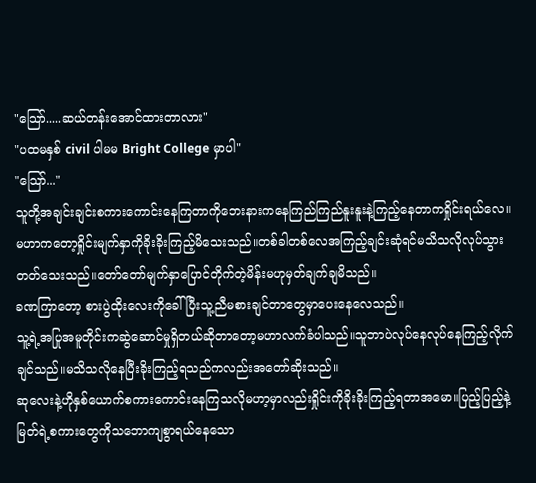"သြော်.....ဆယ်တန်းအောင်ထားတာလား"
"ပထမနှစ် civil ပါမမ Bright College မှာပါ"
"သြော်..."
သူတို့အချင်းချင်းစကားကောင်းနေကြတာကိုဘေးနားကနေကြည်ကြည်နူးနူးနဲ့ကြည့်နေတာကရှိုင်းရယ်လေ။
မဟာကတော့ရှိုင်းမျက်နှာကိုခိုးခိုးကြည့်မိသေးသည်။တစ်ခါတစ်လေအကြည့်ချင်းဆုံရင်မသိသလိုလုပ်သွားတတ်သေးသည်။တော်တော်မျက်နှာပြောင်တိုက်တဲ့မိန်းမဟုမှတ်ချက်ချမိသည်။
ခဏကြာတော့ စားပွဲထိုးလေးကိုခေါ်ပြီးသူ့ညီမစားချင်တာတွေမှာပေးနေလေသည်။
သူ့ရဲ့အပြုအမူတိုင်းကဆွဲဆောင်မှုရှိတယ်ဆိုတာတော့မဟာလက်ခံပါသည်။သူဘာပဲလုပ်နေလုပ်နေကြည့်လိုက်ချင်သည်။မသိသလိုနေပြီးခိုးကြည့်ရသည်ကလည်းအတော်ဆိုးသည်။
ဆုလေးနဲ့ဟိုနှစ်ယောက်စကားကောင်းနေကြသလိုမဟာ့မှာလည်းရှိုင်းကိုခိုးခိုးကြည့်ရတာအမော။ပြည့်ပြည့်နဲ့မြတ်ရဲ့စကားတွေကိုသဘောကျစွာရယ်နေသော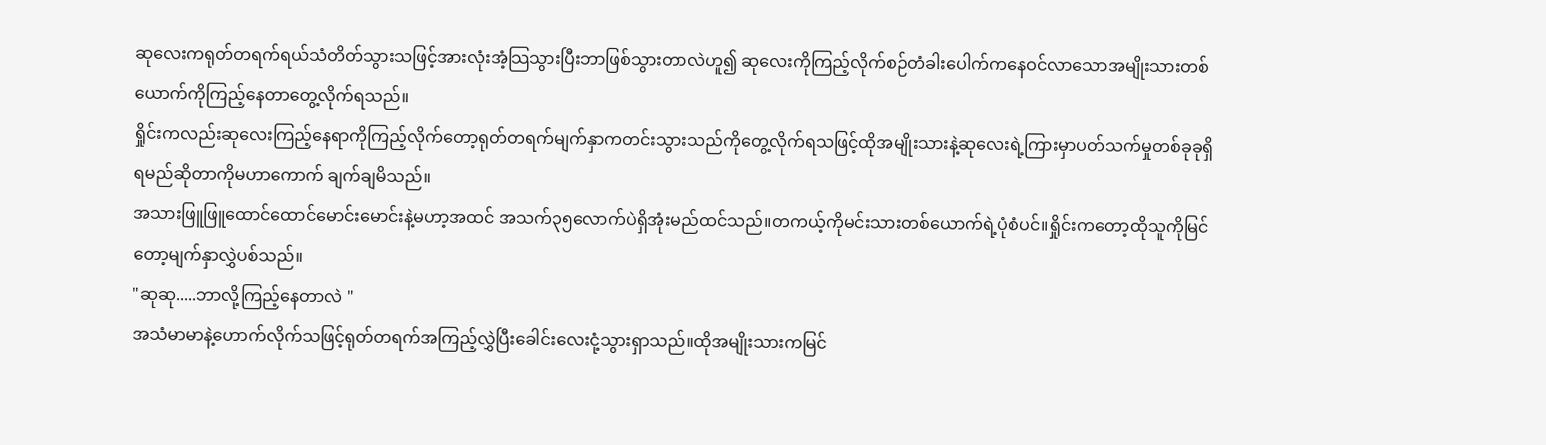ဆုလေးကရုတ်တရက်ရယ်သံတိတ်သွားသဖြင့်အားလုံးအံ့သြသွားပြီးဘာဖြစ်သွားတာလဲဟူ၍ ဆုလေးကိုကြည့်လိုက်စဉ်တံခါးပေါက်ကနေဝင်လာသောအမျိုးသားတစ်ယောက်ကိုကြည့်နေတာတွေ့လိုက်ရသည်။
ရှိုင်းကလည်းဆုလေးကြည့်နေရာကိုကြည့်လိုက်တော့ရုတ်တရက်မျက်နှာကတင်းသွားသည်ကိုတွေ့လိုက်ရသဖြင့်ထိုအမျိုးသားနဲ့ဆုလေးရဲ့ကြားမှာပတ်သက်မှုတစ်ခုခုရှိရမည်ဆိုတာကိုမဟာကောက် ချက်ချမိသည်။
အသားဖြူဖြူထောင်ထောင်မောင်းမောင်းနဲ့မဟာ့အထင် အသက်၃၅လောက်ပဲရှိအုံးမည်ထင်သည်။တကယ့်ကိုမင်းသားတစ်ယောက်ရဲ့ပုံစံပင်။ရှိုင်းကတော့ထိုသူကိုမြင်တော့မျက်နှာလွှဲပစ်သည်။
"ဆုဆု.....ဘာလို့ကြည့်နေတာလဲ "
အသံမာမာနဲ့ဟောက်လိုက်သဖြင့်ရုတ်တရက်အကြည့်လွှဲပြီးခေါင်းလေးငုံ့သွားရှာသည်။ထိုအမျိုးသားကမြင်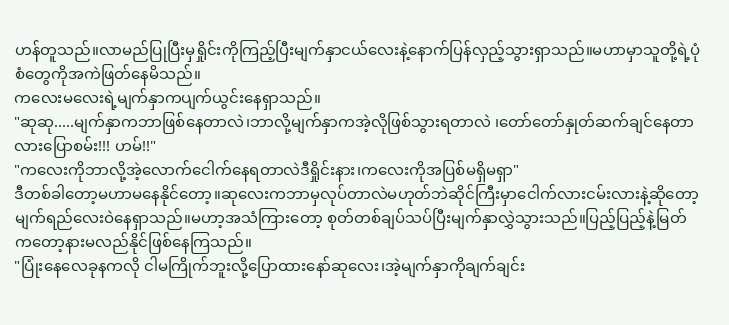ဟန်တူသည်။လာမည်ပြုပြီးမှရှိုင်းကိုကြည့်ပြီးမျက်နှာငယ်လေးနဲ့နောက်ပြန်လှည့်သွားရှာသည်။မဟာမှာသူတို့ရဲ့ပုံစံတွေကိုအကဲဖြတ်နေမိသည်။
ကလေးမလေးရဲ့မျက်နှာကပျက်ယွင်းနေရှာသည်။
"ဆုဆု.....မျက်နှာကဘာဖြစ်နေတာလဲ၊ဘာလို့မျက်နှာကအဲ့လိုဖြစ်သွားရတာလဲ ၊တော်တော်နှုတ်ဆက်ချင်နေတာလားပြောစမ်း!!! ဟမ်!!"
"ကလေးကိုဘာလို့အဲ့လောက်ငေါက်နေရတာလဲဒီရှိုင်းနား၊ကလေးကိုအပြစ်မရှိမရှာ"
ဒီတစ်ခါတော့မဟာမနေနိုင်တော့။ဆုလေးကဘာမှလုပ်တာလဲမဟုတ်ဘဲဆိုင်ကြီးမှာငေါက်လားငမ်းလားနဲ့ဆိုတော့မျက်ရည်လေးဝဲနေရှာသည်။မဟာ့အသံကြားတော့ စုတ်တစ်ချပ်သပ်ပြီးမျက်နှာလွှဲသွားသည်။ပြည့်ပြည့်နဲ့မြတ်ကတော့နားမလည်နိုင်ဖြစ်နေကြသည်။
"ပြုံးနေလေခုနကလို ငါမကြိုက်ဘူးလို့ပြောထားနော်ဆုလေး၊အဲ့မျက်နှာကိုချက်ချင်း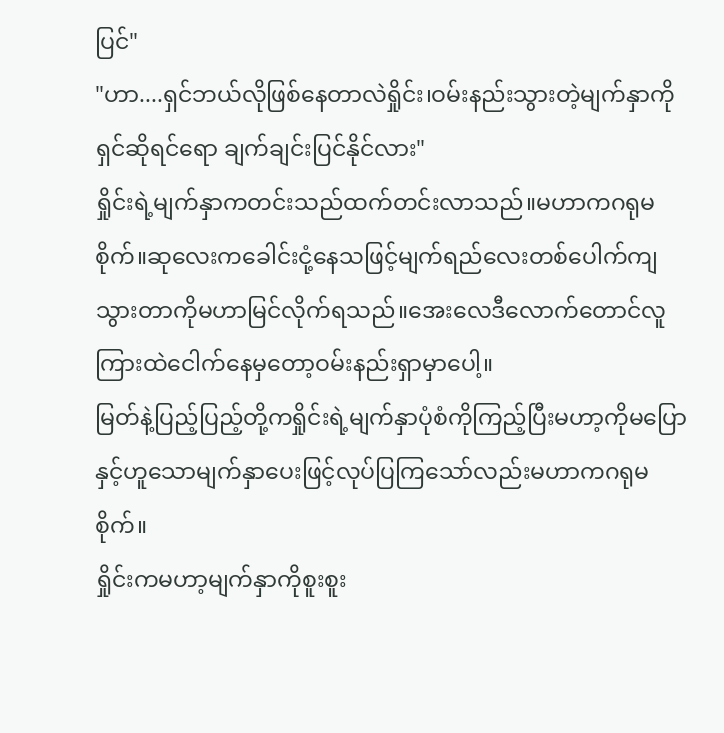ပြင်"
"ဟာ....ရှင်ဘယ်လိုဖြစ်နေတာလဲရှိုင်း၊ဝမ်းနည်းသွားတဲ့မျက်နှာကိုရှင်ဆိုရင်ရော ချက်ချင်းပြင်နိုင်လား"
ရှိုင်းရဲ့မျက်နှာကတင်းသည်ထက်တင်းလာသည်။မဟာကဂရုမစိုက်။ဆုလေးကခေါင်းငုံ့နေသဖြင့်မျက်ရည်လေးတစ်ပေါက်ကျသွားတာကိုမဟာမြင်လိုက်ရသည်။အေးလေဒီလောက်တောင်လူကြားထဲငေါက်နေမှတော့ဝမ်းနည်းရှာမှာပေါ့။
မြတ်နဲ့ပြည့်ပြည့်တို့ကရှိုင်းရဲ့မျက်နှာပုံစံကိုကြည့်ပြီးမဟာ့ကိုမပြောနှင့်ဟူသောမျက်နှာပေးဖြင့်လုပ်ပြကြသော်လည်းမဟာကဂရုမစိုက်။
ရှိုင်းကမဟာ့မျက်နှာကိုစူးစူး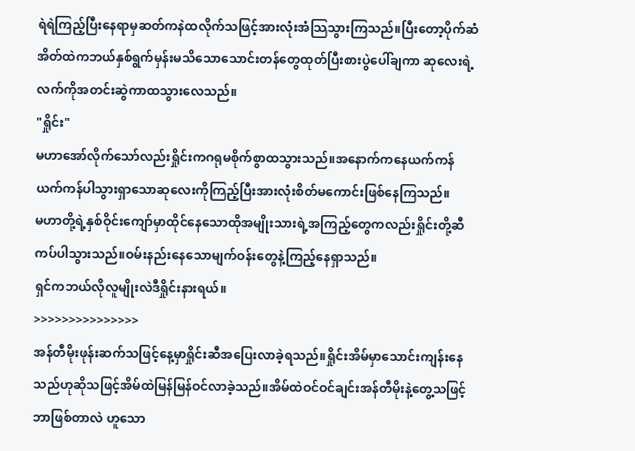ရဲရဲကြည့်ပြီးနေရာမှဆတ်ကနဲထလိုက်သဖြင့်အားလုံးအံသြသွားကြသည်။ပြီးတော့ပိုက်ဆံအိတ်ထဲကဘယ်နှစ်ရွက်မှန်းမသိသောသောင်းတန်တွေထုတ်ပြီးစားပွဲပေါ်ချကာ ဆုလေးရဲ့လက်ကိုအတင်းဆွဲကာထသွားလေသည်။
"ရှိုင်း"
မဟာအော်လိုက်သော်လည်းရှိုင်းကဂရုမစိုက်စွာထသွားသည်။အနောက်ကနေယက်ကန်ယက်ကန်ပါသွားရှာသောဆုလေးကိုကြည့်ပြီးအားလုံးစိတ်မကောင်းဖြစ်နေကြသည်။
မဟာတို့ရဲ့နှစ်ဝိုင်းကျော်မှာထိုင်နေသောထိုအမျိုးသားရဲ့အကြည့်တွေကလည်းရှိုင်းတို့ဆီကပ်ပါသွားသည်။ဝမ်းနည်းနေသောမျက်ဝန်းတွေနဲ့ကြည့်နေရှာသည်။
ရှင်ကဘယ်လိုလူမျိုးလဲဒီရှိုင်းနားရယ်။
>>>>>>>>>>>>>>>
အန်တီမိုးဖုန်းဆက်သဖြင့်နေ့မှာရှိုင်းဆီအပြေးလာခဲ့ရသည်။ရှိုင်းအိမ်မှာသောင်းကျန်းနေသည်ဟုဆိုသဖြင့်အိမ်ထဲမြန်မြန်ဝင်လာခဲ့သည်။အိမ်ထဲဝင်ဝင်ချင်းအန်တီမိုးနဲ့တွေ့သဖြင့် ဘာဖြစ်တာလဲ ဟူသော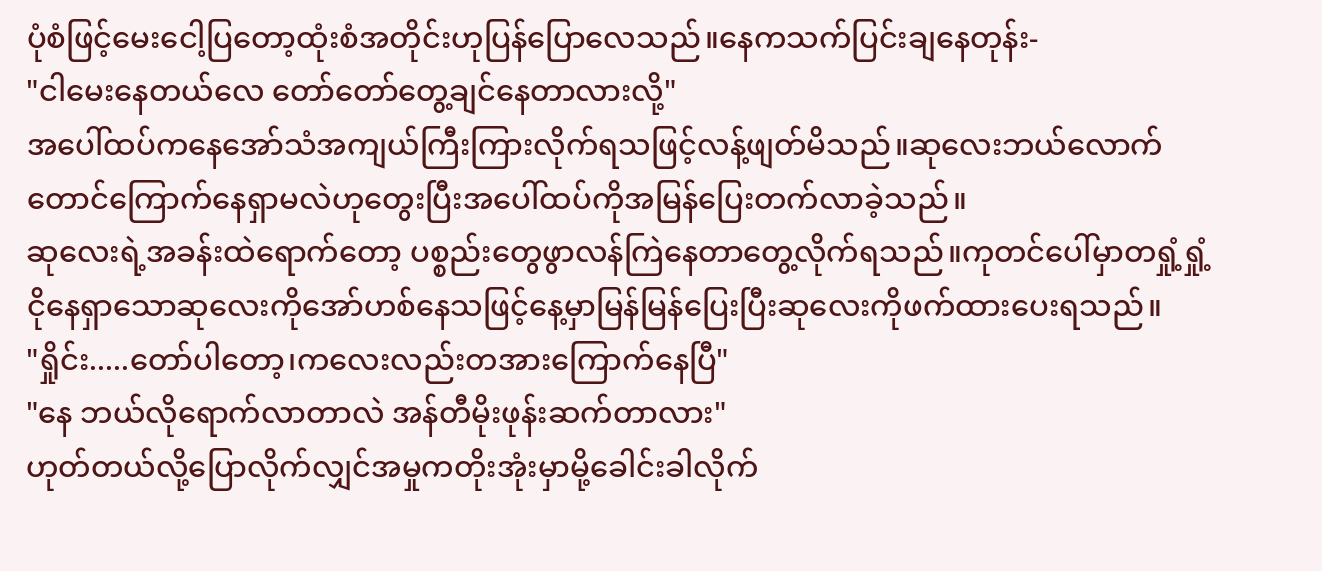ပုံစံဖြင့်မေးငေါ့ပြတော့ထုံးစံအတိုင်းဟုပြန်ပြောလေသည်။နေကသက်ပြင်းချနေတုန်း-
"ငါမေးနေတယ်လေ တော်တော်တွေ့ချင်နေတာလားလို့"
အပေါ်ထပ်ကနေအော်သံအကျယ်ကြီးကြားလိုက်ရသဖြင့်လန့်ဖျတ်မိသည်။ဆုလေးဘယ်လောက်တောင်ကြောက်နေရှာမလဲဟုတွေးပြီးအပေါ်ထပ်ကိုအမြန်ပြေးတက်လာခဲ့သည်။
ဆုလေးရဲ့အခန်းထဲရောက်တော့ ပစ္စည်းတွေဖွာလန်ကြဲနေတာတွေ့လိုက်ရသည်။ကုတင်ပေါ်မှာတရှုံ့ရှုံ့ငိုနေရှာသောဆုလေးကိုအော်ဟစ်နေသဖြင့်နေ့မှာမြန်မြန်ပြေးပြီးဆုလေးကိုဖက်ထားပေးရသည်။
"ရှိုင်း.....တော်ပါတော့၊ကလေးလည်းတအားကြောက်နေပြီ"
"နေ ဘယ်လိုရောက်လာတာလဲ အန်တီမိုးဖုန်းဆက်တာလား"
ဟုတ်တယ်လို့ပြောလိုက်လျှင်အမှုကတိုးအုံးမှာမို့ခေါင်းခါလိုက်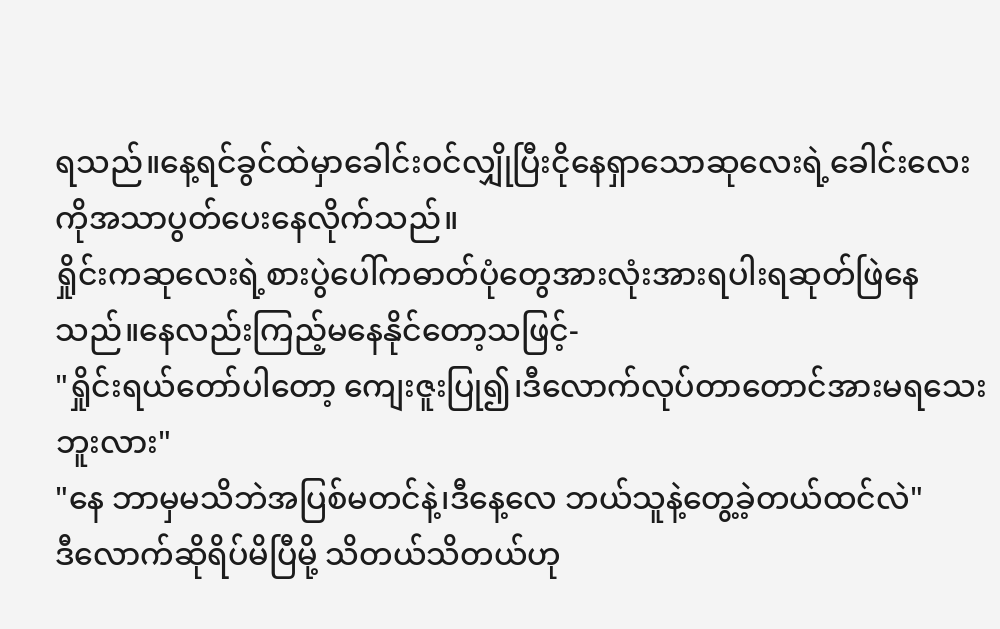ရသည်။နေ့ရင်ခွင်ထဲမှာခေါင်းဝင်လျှိုပြီးငိုနေရှာသောဆုလေးရဲ့ခေါင်းလေးကိုအသာပွတ်ပေးနေလိုက်သည်။
ရှိုင်းကဆုလေးရဲ့စားပွဲပေါ်ကဓာတ်ပုံတွေအားလုံးအားရပါးရဆုတ်ဖြဲနေသည်။နေလည်းကြည့်မနေနိုင်တော့သဖြင့်-
"ရှိုင်းရယ်တော်ပါတော့ ကျေးဇူးပြု၍၊ဒီလောက်လုပ်တာတောင်အားမရသေးဘူးလား"
"နေ ဘာမှမသိဘဲအပြစ်မတင်နဲ့၊ဒီနေ့လေ ဘယ်သူနဲ့တွေ့ခဲ့တယ်ထင်လဲ"
ဒီလောက်ဆိုရိပ်မိပြီမို့ သိတယ်သိတယ်ဟု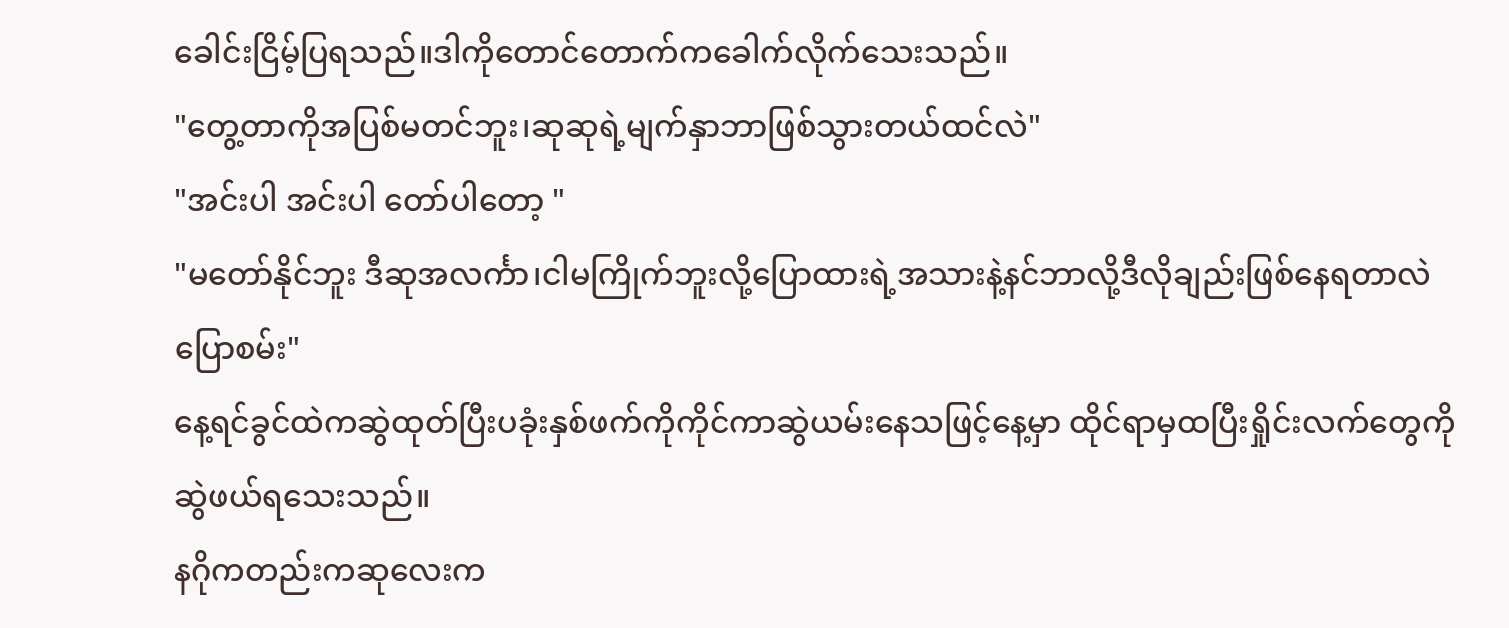ခေါင်းငြိမ့်ပြရသည်။ဒါကိုတောင်တောက်ကခေါက်လိုက်သေးသည်။
"တွေ့တာကိုအပြစ်မတင်ဘူး၊ဆုဆုရဲ့မျက်နှာဘာဖြစ်သွားတယ်ထင်လဲ"
"အင်းပါ အင်းပါ တော်ပါတော့ "
"မတော်နိုင်ဘူး ဒီဆုအလင်္ကာ၊ငါမကြိုက်ဘူးလို့ပြောထားရဲ့အသားနဲ့နင်ဘာလို့ဒီလိုချည်းဖြစ်နေရတာလဲပြောစမ်း"
နေ့ရင်ခွင်ထဲကဆွဲထုတ်ပြီးပခုံးနှစ်ဖက်ကိုကိုင်ကာဆွဲယမ်းနေသဖြင့်နေ့မှာ ထိုင်ရာမှထပြီးရှိုင်းလက်တွေကိုဆွဲဖယ်ရသေးသည်။
နဂိုကတည်းကဆုလေးက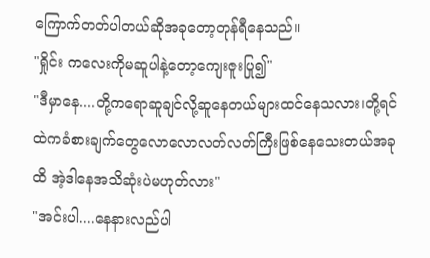ကြောက်တတ်ပါတယ်ဆိုအခုတော့တုန်ရီနေသည်။
"ရှိုင်း ကလေးကိုမဆူပါနဲ့တော့ကျေးဇူးပြု၍"
"ဒီမှာနေ....တို့ကရောဆူချင်လို့ဆူနေတယ်များထင်နေသလား၊တို့ရင်ထဲကခံစားချက်တွေလောလောလတ်လတ်ကြီးဖြစ်နေသေးတယ်အခုထိ အဲ့ဒါနေအသိဆုံးပဲမဟုတ်လား"
"အင်းပါ....နေနားလည်ပါ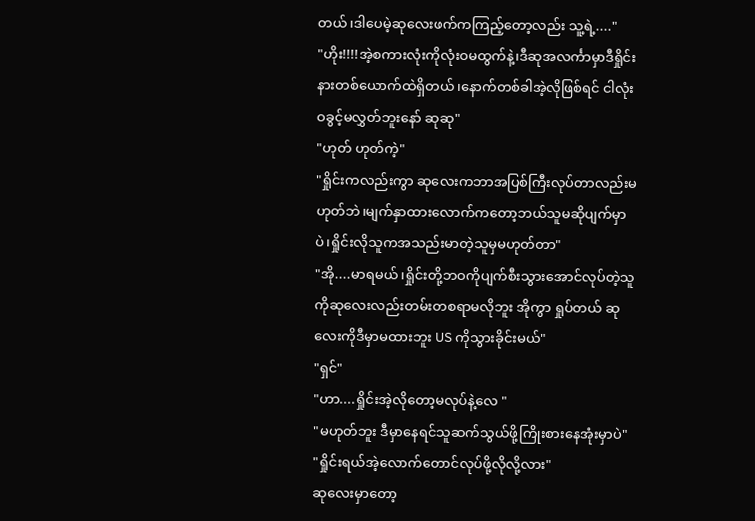တယ်၊ဒါပေမဲ့ဆုလေးဖက်ကကြည့်တော့လည်း သူ့ရဲ့...."
"ဟိုး!!!!အဲ့စကားလုံးကိုလုံးဝမထွက်နဲ့၊ဒီဆုအလင်္ကာမှာဒီရှိုင်းနားတစ်ယောက်ထဲရှိတယ်၊နောက်တစ်ခါအဲ့လိုဖြစ်ရင် ငါလုံးဝခွင့်မလွှတ်ဘူးနော် ဆုဆု"
"ဟုတ် ဟုတ်ကဲ့"
"ရှိုင်းကလည်းကွာ ဆုလေးကဘာအပြစ်ကြီးလုပ်တာလည်းမဟုတ်ဘဲ၊မျက်နှာထားလောက်ကတော့ဘယ်သူမဆိုပျက်မှာပဲ၊ရှိုင်းလိုသူကအသည်းမာတဲ့သူမှမဟုတ်တာ"
"အို....မာရမယ်၊ရှိုင်းတို့ဘဝကိုပျက်စီးသွားအောင်လုပ်တဲ့သူကိုဆုလေးလည်းတမ်းတစရာမလိုဘူး အိုကွာ ရှုပ်တယ် ဆုလေးကိုဒီမှာမထားဘူး US ကိုသွားခိုင်းမယ်"
"ရှင်"
"ဟာ....ရှိုင်းအဲ့လိုတော့မလုပ်နဲ့လေ "
"မဟုတ်ဘူး ဒီမှာနေရင်သူဆက်သွယ်ဖို့ကြိုးစားနေအုံးမှာပဲ"
"ရှိုင်းရယ်အဲ့လောက်တောင်လုပ်ဖို့လိုလို့လား"
ဆုလေးမှာတော့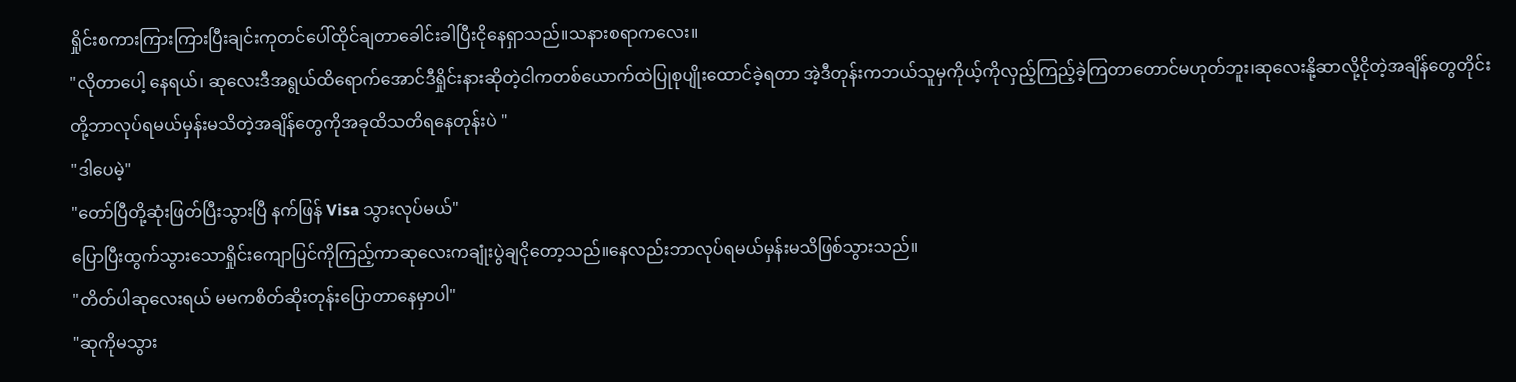ရှိုင်းစကားကြားကြားပြီးချင်းကုတင်ပေါ်ထိုင်ချတာခေါင်းခါပြီးငိုနေရှာသည်။သနားစရာကလေး။
"လိုတာပေါ့ နေရယ်၊ ဆုလေးဒီအရွယ်ထိရောက်အောင်ဒီရှိုင်းနားဆိုတဲ့ငါကတစ်ယောက်ထဲပြုစုပျိုးထောင်ခဲ့ရတာ အဲ့ဒီတုန်းကဘယ်သူမှကိုယ့်ကိုလှည့်ကြည့်ခဲ့ကြတာတောင်မဟုတ်ဘူး၊ဆုလေးနို့ဆာလို့ငိုတဲ့အချိန်တွေတိုင်း တို့ဘာလုပ်ရမယ်မှန်းမသိတဲ့အချိန်တွေကိုအခုထိသတိရနေတုန်းပဲ "
"ဒါပေမဲ့"
"တော်ပြီတို့ဆုံးဖြတ်ပြီးသွားပြီ နက်ဖြန် Visa သွားလုပ်မယ်"
ပြောပြီးထွက်သွားသောရှိုင်းကျောပြင်ကိုကြည့်ကာဆုလေးကချုံးပွဲချငိုတော့သည်။နေလည်းဘာလုပ်ရမယ်မှန်းမသိဖြစ်သွားသည်။
"တိတ်ပါဆုလေးရယ် မမကစိတ်ဆိုးတုန်းပြောတာနေမှာပါ"
"ဆုကိုမသွား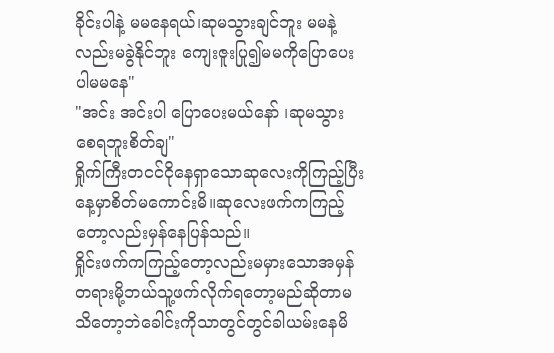ခိုင်းပါနဲ့ မမနေရယ်၊ဆုမသွားချင်ဘူး မမနဲ့လည်းမခွဲနိုင်ဘူး ကျေးဇူးပြု၍မမကိုပြောပေးပါမမနေ"
"အင်း အင်းပါ ပြောပေးမယ်နော် ၊ဆုမသွားစေရဘူးစိတ်ချ"
ရှိုက်ကြီးတငင်ငိုနေရှာသောဆုလေးကိုကြည့်ပြီးနေ့မှာစိတ်မကောင်းမိ။ဆုလေးဖက်ကကြည့်တော့လည်းမှန်နေပြန်သည်။
ရှိုင်းဖက်ကကြည့်တော့လည်းမမှားသောအမှန်တရားမို့ဘယ်သူ့ဖက်လိုက်ရတော့မည်ဆိုတာမသိတော့ဘဲခေါင်းကိုသာတွင်တွင်ခါယမ်းနေမိ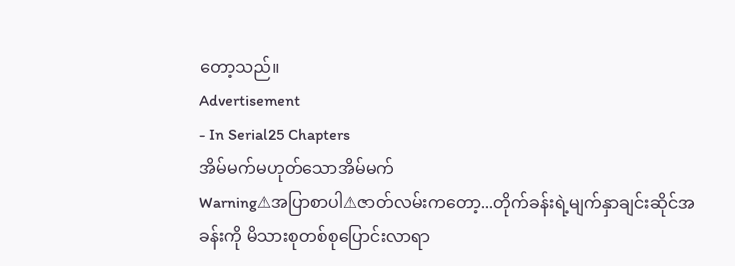တော့သည်။
Advertisement
- In Serial25 Chapters
အိမ်မက်မဟုတ်သောအိမ်မက်
Warning⚠အပြာစာပါ⚠ဇာတ်လမ်းကတော့...တိုက်ခန်းရဲ့မျက်နှာချင်းဆိုင်အခန်းကို မိသားစုတစ်စုပြောင်းလာရာ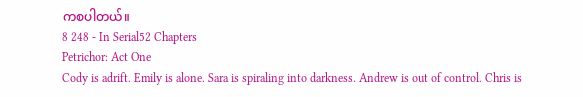ကစပါတယ်။
8 248 - In Serial52 Chapters
Petrichor: Act One
Cody is adrift. Emily is alone. Sara is spiraling into darkness. Andrew is out of control. Chris is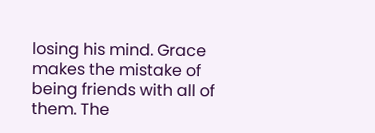losing his mind. Grace makes the mistake of being friends with all of them. The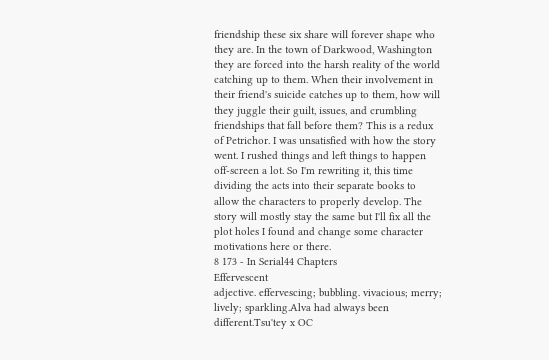friendship these six share will forever shape who they are. In the town of Darkwood, Washington they are forced into the harsh reality of the world catching up to them. When their involvement in their friend's suicide catches up to them, how will they juggle their guilt, issues, and crumbling friendships that fall before them? This is a redux of Petrichor. I was unsatisfied with how the story went. I rushed things and left things to happen off-screen a lot. So I'm rewriting it, this time dividing the acts into their separate books to allow the characters to properly develop. The story will mostly stay the same but I'll fix all the plot holes I found and change some character motivations here or there.
8 173 - In Serial44 Chapters
Effervescent
adjective. effervescing; bubbling. vivacious; merry; lively; sparkling.Alva had always been different.Tsu'tey x OC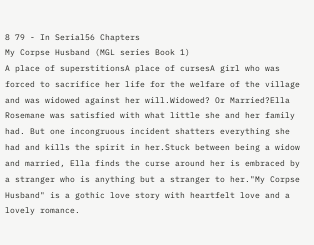8 79 - In Serial56 Chapters
My Corpse Husband (MGL series Book 1)
A place of superstitionsA place of cursesA girl who was forced to sacrifice her life for the welfare of the village and was widowed against her will.Widowed? Or Married?Ella Rosemane was satisfied with what little she and her family had. But one incongruous incident shatters everything she had and kills the spirit in her.Stuck between being a widow and married, Ella finds the curse around her is embraced by a stranger who is anything but a stranger to her."My Corpse Husband" is a gothic love story with heartfelt love and a lovely romance.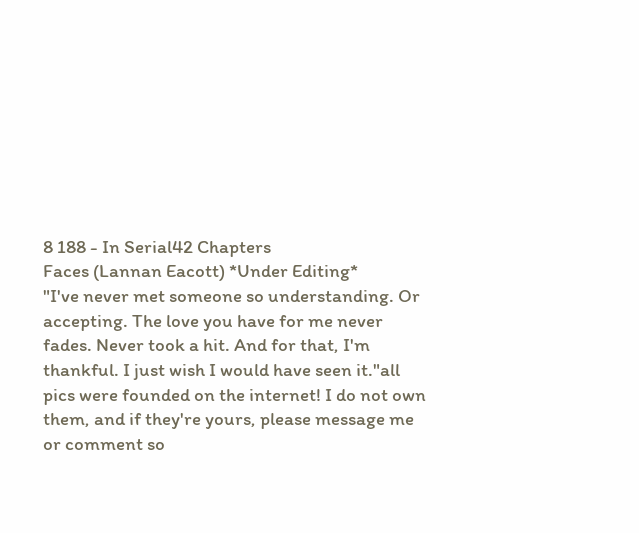8 188 - In Serial42 Chapters
Faces (Lannan Eacott) *Under Editing*
"I've never met someone so understanding. Or accepting. The love you have for me never fades. Never took a hit. And for that, I'm thankful. I just wish I would have seen it."all pics were founded on the internet! I do not own them, and if they're yours, please message me or comment so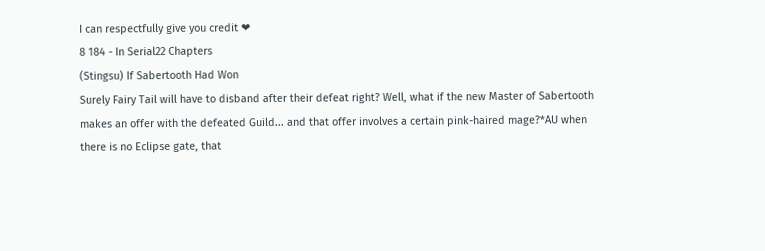I can respectfully give you credit ❤
8 184 - In Serial22 Chapters
(Stingsu) If Sabertooth Had Won
Surely Fairy Tail will have to disband after their defeat right? Well, what if the new Master of Sabertooth makes an offer with the defeated Guild... and that offer involves a certain pink-haired mage?*AU when there is no Eclipse gate, that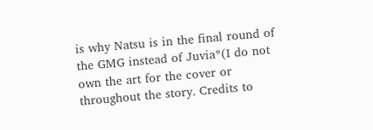is why Natsu is in the final round of the GMG instead of Juvia*(I do not own the art for the cover or throughout the story. Credits to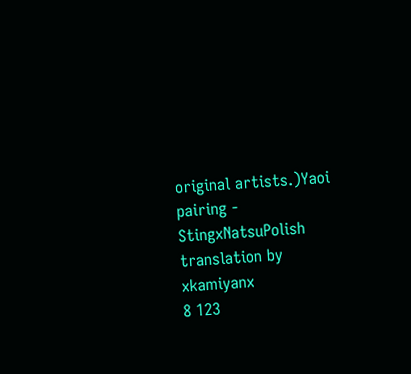original artists.)Yaoi pairing - StingxNatsuPolish translation by xkamiyanx
8 123